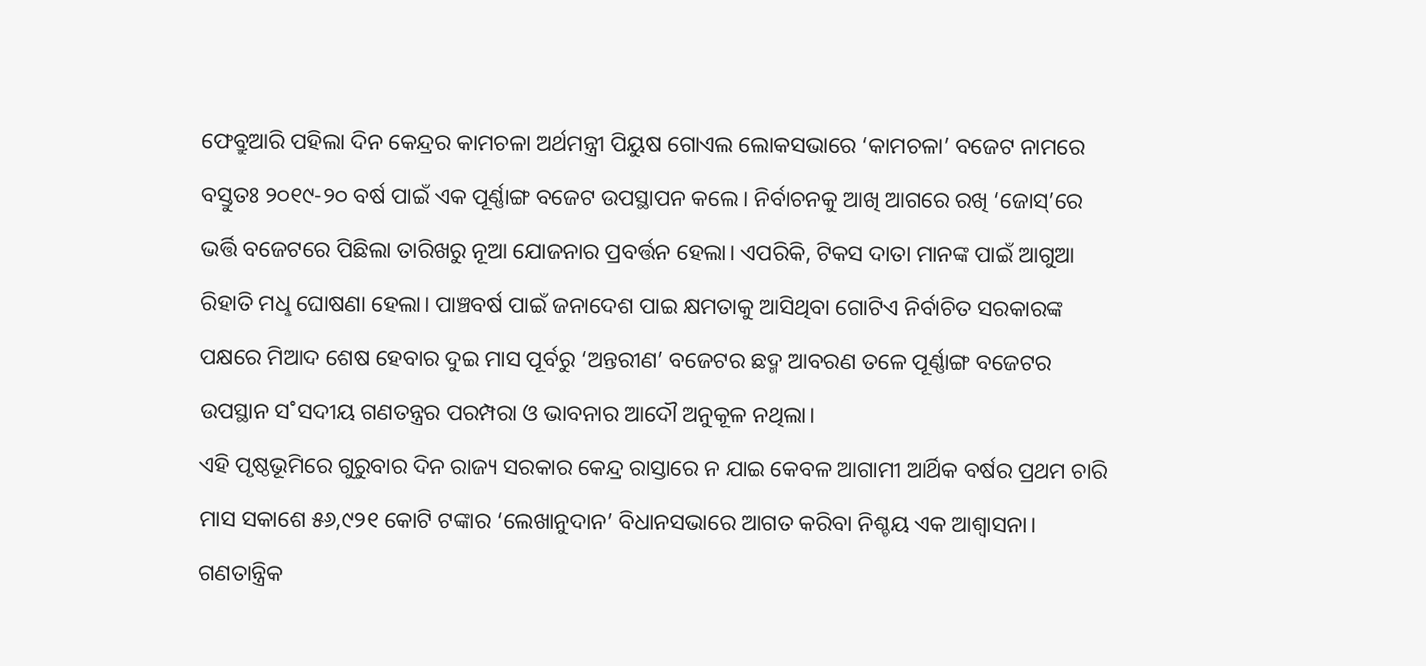ଫେବ୍ରୁଆରି ପହିଲା ଦିନ କେନ୍ଦ୍ରର କାମଚଳା ଅର୍ଥମନ୍ତ୍ରୀ ପିୟୁଷ ଗୋଏଲ ଲୋକସଭାରେ ‘କାମଚଳା’ ବଜେଟ ନାମରେ ବସ୍ତୁତଃ ୨୦୧୯-୨୦ ବର୍ଷ ପାଇଁ ଏକ ପୂର୍ଣ୍ଣାଙ୍ଗ ବଜେଟ ଉପସ୍ଥାପନ କଲେ। ନିର୍ବାଚନକୁ ଆଖି ଆଗରେ ରଖି ‘ଜୋସ୍’ରେ ଭର୍ତ୍ତି ବଜେଟରେ ପିଛିଲା ତାରିଖରୁ ନୂଆ ଯୋଜନାର ପ୍ରବର୍ତ୍ତନ ହେଲା। ଏପରିକି, ଟିକସ ଦାତା ମାନଙ୍କ ପାଇଁ ଆଗୁଆ ରିହାତି ମଧୢ ଘୋଷଣା ହେଲା। ପାଞ୍ଚବର୍ଷ ପାଇଁ ଜନାଦେଶ ପାଇ କ୍ଷମତାକୁ ଆସିଥିବା ଗୋଟିଏ ନିର୍ବାଚିତ ସରକାରଙ୍କ ପକ୍ଷରେ ମିଆଦ ଶେଷ ହେବାର ଦୁଇ ମାସ ପୂର୍ବରୁ ‘ଅନ୍ତରୀଣ’ ବଜେଟର ଛଦ୍ମ ଆବରଣ ତଳେ ପୂର୍ଣ୍ଣାଙ୍ଗ ବଜେଟର ଉପସ୍ଥାନ ସ˚ସଦୀୟ ଗଣତନ୍ତ୍ରର ପରମ୍ପରା ଓ ଭାବନାର ଆଦୌ ଅନୁକୂଳ ନଥିଲା।
ଏହି ପୃଷ୍ଠଭୂମିରେ ଗୁରୁବାର ଦିନ ରାଜ୍ୟ ସରକାର କେନ୍ଦ୍ର ରାସ୍ତାରେ ନ ଯାଇ କେବଳ ଆଗାମୀ ଆର୍ଥିକ ବର୍ଷର ପ୍ରଥମ ଚାରି ମାସ ସକାଶେ ୫୬,୯୨୧ କୋଟି ଟଙ୍କାର ‘ଲେଖାନୁଦାନ’ ବିଧାନସଭାରେ ଆଗତ କରିବା ନିଶ୍ଚୟ ଏକ ଆଶ୍ବାସନା। ଗଣତାନ୍ତ୍ରିକ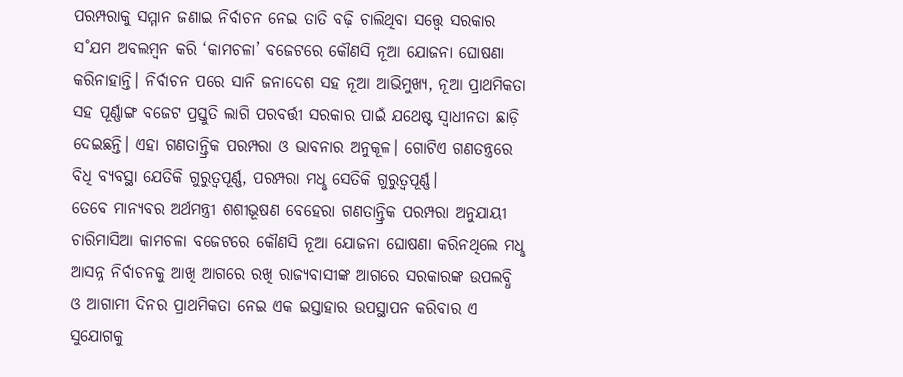ପରମ୍ପରାକୁ ସମ୍ମାନ ଜଣାଇ ନିର୍ବାଚନ ନେଇ ତାତି ବଢ଼ି ଚାଲିଥିବା ସତ୍ତ୍ବେ ସରକାର ସ˚ଯମ ଅବଲମ୍ବନ କରି ‘କାମଚଳା’ ବଜେଟରେ କୌଣସି ନୂଆ ଯୋଜନା ଘୋଷଣା କରିନାହାନ୍ତି। ନିର୍ବାଚନ ପରେ ସାନି ଜନାଦେଶ ସହ ନୂଆ ଆଭିମୁଖ୍ୟ, ନୂଆ ପ୍ରାଥମିକତା ସହ ପୂର୍ଣ୍ଣାଙ୍ଗ ବଜେଟ ପ୍ରସ୍ତୁତି ଲାଗି ପରବର୍ତ୍ତୀ ସରକାର ପାଇଁ ଯଥେଷ୍ଟ ସ୍ବାଧୀନତା ଛାଡ଼ି ଦେଇଛନ୍ତି। ଏହା ଗଣତାନ୍ତ୍ରିକ ପରମ୍ପରା ଓ ଭାବନାର ଅନୁକୂଳ। ଗୋଟିଏ ଗଣତନ୍ତ୍ରରେ ବିଧି ବ୍ୟବସ୍ଥା ଯେତିକି ଗୁରୁତ୍ବପୂର୍ଣ୍ଣ, ପରମ୍ପରା ମଧୢ ସେତିକି ଗୁରୁତ୍ବପୂର୍ଣ୍ଣ।
ତେବେ ମାନ୍ୟବର ଅର୍ଥମନ୍ତ୍ରୀ ଶଶୀଭୂଷଣ ବେହେରା ଗଣତାନ୍ତ୍ରିକ ପରମ୍ପରା ଅନୁଯାୟୀ ଚାରିମାସିଆ କାମଚଳା ବଜେଟରେ କୌଣସି ନୂଆ ଯୋଜନା ଘୋଷଣା କରିନଥିଲେ ମଧୢ ଆସନ୍ନ ନିର୍ବାଚନକୁ ଆଖି ଆଗରେ ରଖି ରାଜ୍ୟବାସୀଙ୍କ ଆଗରେ ସରକାରଙ୍କ ଉପଲବ୍ଧି ଓ ଆଗାମୀ ଦିନର ପ୍ରାଥମିକତା ନେଇ ଏକ ଇସ୍ତାହାର ଉପସ୍ଥାପନ କରିବାର ଏ ସୁଯୋଗକୁ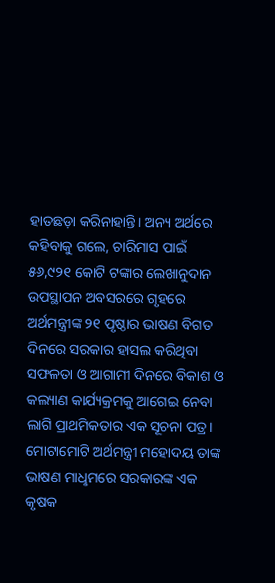ହାତଛଡ଼ା କରିନାହାନ୍ତି। ଅନ୍ୟ ଅର୍ଥରେ କହିବାକୁ ଗଲେ, ଚାରିମାସ ପାଇଁ ୫୬,୯୨୧ କୋଟି ଟଙ୍କାର ଲେଖାନୁଦାନ ଉପସ୍ଥାପନ ଅବସରରେ ଗୃହରେ ଅର୍ଥମନ୍ତ୍ରୀଙ୍କ ୨୧ ପୃଷ୍ଠାର ଭାଷଣ ବିଗତ ଦିନରେ ସରକାର ହାସଲ କରିଥିବା ସଫଳତା ଓ ଆଗାମୀ ଦିନରେ ବିକାଶ ଓ କଲ୍ୟାଣ କାର୍ଯ୍ୟକ୍ରମକୁ ଆଗେଇ ନେବା ଲାଗି ପ୍ରାଥମିକତାର ଏକ ସୂଚନା ପତ୍ର।
ମୋଟାମୋଟି ଅର୍ଥମନ୍ତ୍ରୀ ମହୋଦୟ ତାଙ୍କ ଭାଷଣ ମାଧୢମରେ ସରକାରଙ୍କ ଏକ କୃଷକ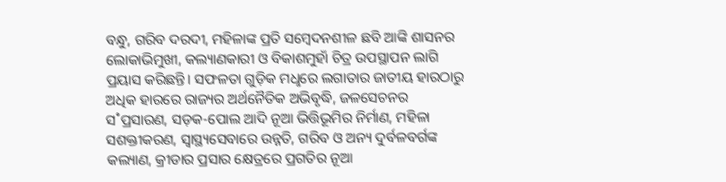ବନ୍ଧୁ, ଗରିବ ଦରଦୀ, ମହିଳାଙ୍କ ପ୍ରତି ସମ୍ବେଦନଶୀଳ ଛବି ଆଙ୍କି ଶାସନର ଲୋକାଭିମୁଖୀ, କଲ୍ୟାଣକାରୀ ଓ ବିକାଶମୁହାଁ ଚିତ୍ର ଉପସ୍ଥାପନ ଲାଗି ପ୍ରୟାସ କରିଛନ୍ତି। ସଫଳତା ଗୁଡ଼ିକ ମଧୢରେ ଲଗାତାର ଜାତୀୟ ହାରଠାରୁ ଅଧିକ ହାରରେ ରାଜ୍ୟର ଅର୍ଥନୈତିକ ଅଭିବୃଦ୍ଧି, ଜଳସେଚନର ସ˚ପ୍ରସାରଣ, ସଡ଼କ-ପୋଲ ଆଦି ନୂଆ ଭିତ୍ତିଭୂମିର ନିର୍ମାଣ, ମହିଳା ସଶକ୍ତୀକରଣ, ସ୍ବାସ୍ଥ୍ୟସେବାରେ ଉନ୍ନତି, ଗରିବ ଓ ଅନ୍ୟ ଦୁର୍ବଳବର୍ଗଙ୍କ କଲ୍ୟାଣ, କ୍ରୀଡାର ପ୍ରସାର କ୍ଷେତ୍ରରେ ପ୍ରଗତିର ନୂଆ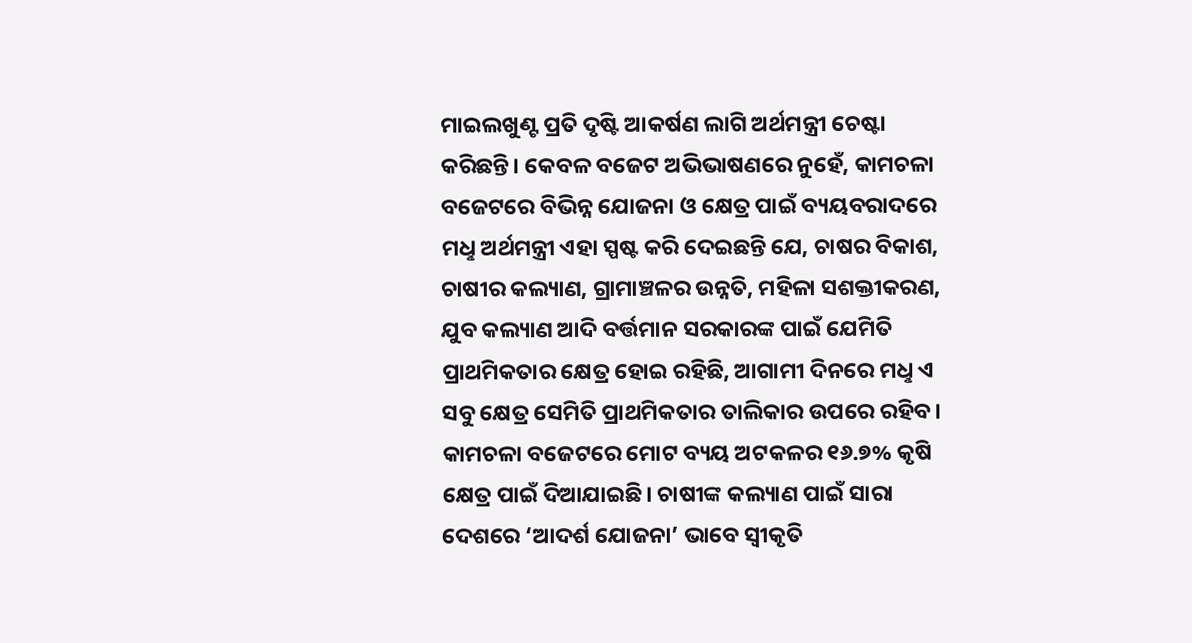ମାଇଲଖୁଣ୍ଟ ପ୍ରତି ଦୃଷ୍ଟି ଆକର୍ଷଣ ଲାଗି ଅର୍ଥମନ୍ତ୍ରୀ ଚେଷ୍ଟା କରିଛନ୍ତି। କେବଳ ବଜେଟ ଅଭିଭାଷଣରେ ନୁହେଁ, କାମଚଳା ବଜେଟରେ ବିଭିନ୍ନ ଯୋଜନା ଓ କ୍ଷେତ୍ର ପାଇଁ ବ୍ୟୟବରାଦରେ ମଧୢ ଅର୍ଥମନ୍ତ୍ରୀ ଏହା ସ୍ପଷ୍ଟ କରି ଦେଇଛନ୍ତି ଯେ, ଚାଷର ବିକାଶ, ଚାଷୀର କଲ୍ୟାଣ, ଗ୍ରାମାଞ୍ଚଳର ଉନ୍ନତି, ମହିଳା ସଶକ୍ତୀକରଣ, ଯୁବ କଲ୍ୟାଣ ଆଦି ବର୍ତ୍ତମାନ ସରକାରଙ୍କ ପାଇଁ ଯେମିତି ପ୍ରାଥମିକତାର କ୍ଷେତ୍ର ହୋଇ ରହିଛି, ଆଗାମୀ ଦିନରେ ମଧୢ ଏ ସବୁ କ୍ଷେତ୍ର ସେମିତି ପ୍ରାଥମିକତାର ତାଲିକାର ଉପରେ ରହିବ। କାମଚଳା ବଜେଟରେ ମୋଟ ବ୍ୟୟ ଅଟକଳର ୧୬.୭% କୃଷି କ୍ଷେତ୍ର ପାଇଁ ଦିଆଯାଇଛି। ଚାଷୀଙ୍କ କଲ୍ୟାଣ ପାଇଁ ସାରା ଦେଶରେ ‘ଆଦର୍ଶ ଯୋଜନା’ ଭାବେ ସ୍ବୀକୃତି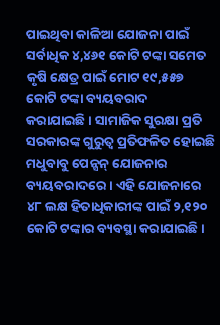ପାଇଥିବା କାଳିଆ ଯୋଜନା ପାଇଁ ସର୍ବାଧିକ ୪,୪୬୧ କୋଟି ଟଙ୍କା ସମେତ କୃଷି କ୍ଷେତ୍ର ପାଇଁ ମୋଟ ୧୯,୫୫୭ କୋଟି ଟଙ୍କା ବ୍ୟୟବରାଦ କରାଯାଇଛି। ସାମାଜିକ ସୁରକ୍ଷା ପ୍ରତି ସରକାରଙ୍କ ଗୁରୁତ୍ବ ପ୍ରତିଫଳିତ ହୋଇଛି ମଧୁବାବୁ ପେନ୍ସନ୍ ଯୋଜନାର ବ୍ୟୟବରାଦରେ। ଏହି ଯୋଜନାରେ ୪୮ ଲକ୍ଷ ହିତାଧିକାରୀଙ୍କ ପାଇଁ ୨,୧୨୦ କୋଟି ଟଙ୍କାର ବ୍ୟବସ୍ଥା କରାଯାଇଛି।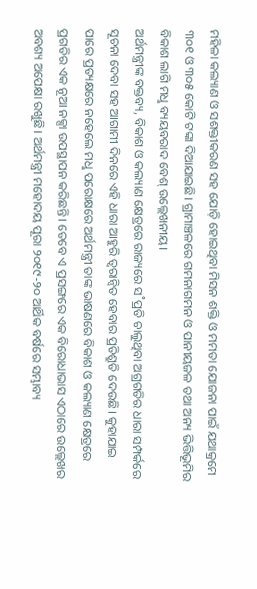ମହିଳା କଲ୍ୟାଣ ଓ ସଶକ୍ତୀକରଣ ସହ ଯୋଡ଼ି ହୋଇଥିବା ମିସନ ଶକ୍ତି ଓ ମମତା ଯୋଜନା ପାଇଁ ଯଥାକ୍ରମେ ୩୦୧ ଓ ୩୦୫ କୋଟି ଟଙ୍କା ଦିଆଯାଇଛି। ଗ୍ରାମାଞ୍ଚଳରେ ଗମନାଗମନ ଓ ପାନୀୟଜଳ ତଥା ଅନ୍ୟ ଭିତ୍ତିଭୂମିର ବିକାଶ ଲାଗି ମଧୢ ବ୍ୟୟବରାଦ ବେଶ୍ ଉଲ୍ଲେଖନୀୟ।
ଅର୍ଥମନ୍ତ୍ରୀଙ୍କ ବକ୍ତବ୍ୟ, ବିକାଶ ଓ କଲ୍ୟାଣ କ୍ଷେତ୍ରରେ ରାଜ୍ୟରେ ସ˚ପ୍ରତି ଚାଲୁଥିବା ଅଗ୍ରଗତିର ଧାରା ସମ୍ପର୍କରେ ସୂଚନା ଦେବା ସହ ଆଗାମୀ ଦିନରେ ଏହି ଧାରା ଆହୁରି ତ୍ବରାନ୍ବିତ ହେବାର ପ୍ରତିଶ୍ରୁତି ଦେଉଛି। କୁହାଯାଇ ପାରେ ପ୍ରତ୍ୟକ୍ଷରେ ନହେଲେ ମଧୢ ପରୋକ୍ଷରେ ଅର୍ଥମନ୍ତ୍ରୀ ତାଙ୍କ ଭାଷଣରେ ବିକାଶ ଓ କଲ୍ୟାଣ କ୍ଷେତ୍ରରେ ପ୍ରଗତିର ଏକ ନୂଆ ନକ୍ସା ଉପସ୍ଥାପନ କରିଛନ୍ତି। ତେବେ ଏ ପ୍ରସଙ୍ଗରେ ଏକ ବିରୋଧାଭାସ ଏଠାରେ ଉଲ୍ଲେଖର ଅବଶ୍ୟ ଅପେକ୍ଷା ରଖୁଛି। ଅର୍ଥମନ୍ତ୍ରୀ ମହୋଦୟ ପୂରା ୨୦୧୯-୨୦ ଆର୍ଥିକ ବର୍ଷରେ ସମ୍ଭାବ୍ୟ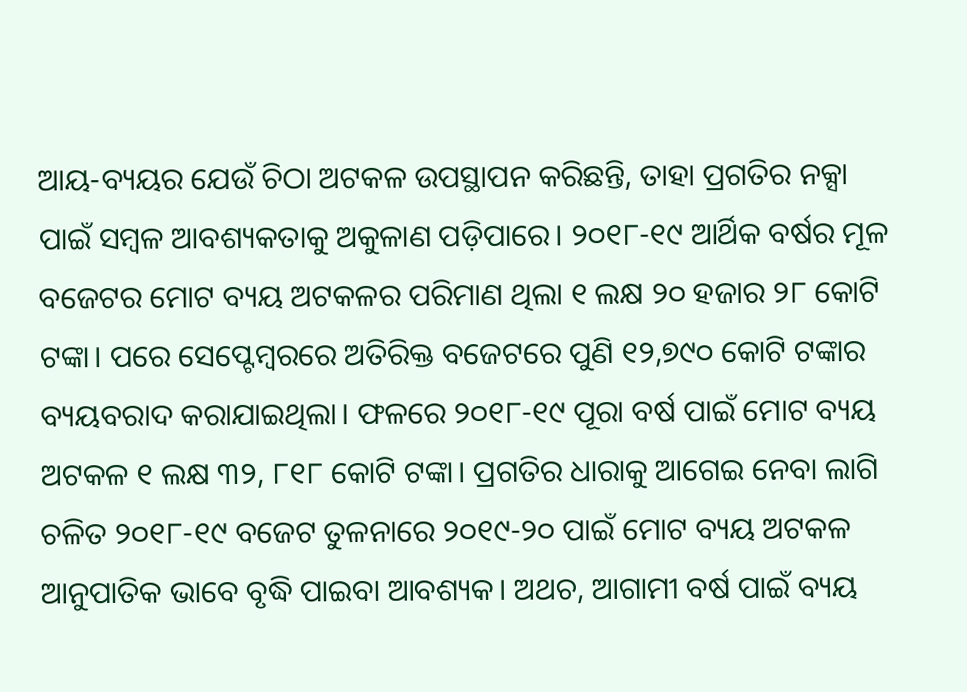ଆୟ-ବ୍ୟୟର ଯେଉଁ ଚିଠା ଅଟକଳ ଉପସ୍ଥାପନ କରିଛନ୍ତି, ତାହା ପ୍ରଗତିର ନକ୍ସା ପାଇଁ ସମ୍ବଳ ଆବଶ୍ୟକତାକୁ ଅକୁଳାଣ ପଡ଼ିପାରେ। ୨୦୧୮-୧୯ ଆର୍ଥିକ ବର୍ଷର ମୂଳ ବଜେଟର ମୋଟ ବ୍ୟୟ ଅଟକଳର ପରିମାଣ ଥିଲା ୧ ଲକ୍ଷ ୨୦ ହଜାର ୨୮ କୋଟି ଟଙ୍କା। ପରେ ସେପ୍ଟେମ୍ବରରେ ଅତିରିକ୍ତ ବଜେଟରେ ପୁଣି ୧୨,୭୯୦ କୋଟି ଟଙ୍କାର ବ୍ୟୟବରାଦ କରାଯାଇଥିଲା। ଫଳରେ ୨୦୧୮-୧୯ ପୂରା ବର୍ଷ ପାଇଁ ମୋଟ ବ୍ୟୟ ଅଟକଳ ୧ ଲକ୍ଷ ୩୨, ୮୧୮ କୋଟି ଟଙ୍କା। ପ୍ରଗତିର ଧାରାକୁ ଆଗେଇ ନେବା ଲାଗି ଚଳିତ ୨୦୧୮-୧୯ ବଜେଟ ତୁଳନାରେ ୨୦୧୯-୨୦ ପାଇଁ ମୋଟ ବ୍ୟୟ ଅଟକଳ ଆନୁପାତିକ ଭାବେ ବୃଦ୍ଧି ପାଇବା ଆବଶ୍ୟକ। ଅଥଚ, ଆଗାମୀ ବର୍ଷ ପାଇଁ ବ୍ୟୟ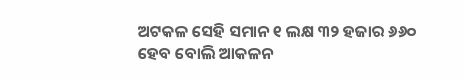ଅଟକଳ ସେହି ସମାନ ୧ ଲକ୍ଷ ୩୨ ହଜାର ୬୬୦ ହେବ ବୋଲି ଆକଳନ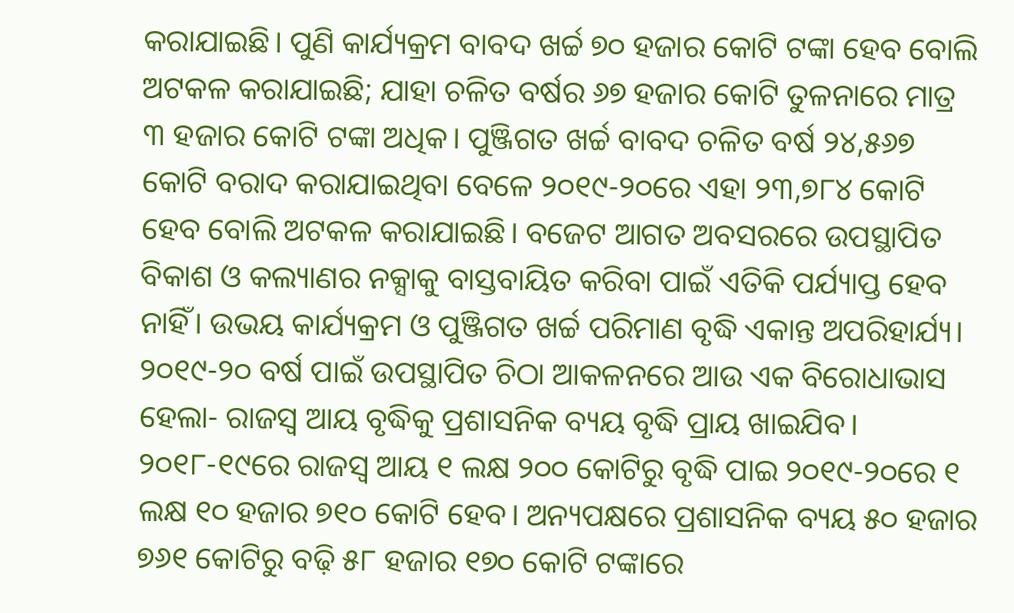କରାଯାଇଛି। ପୁଣି କାର୍ଯ୍ୟକ୍ରମ ବାବଦ ଖର୍ଚ୍ଚ ୭୦ ହଜାର କୋଟି ଟଙ୍କା ହେବ ବୋଲି ଅଟକଳ କରାଯାଇଛି; ଯାହା ଚଳିତ ବର୍ଷର ୬୭ ହଜାର କୋଟି ତୁଳନାରେ ମାତ୍ର ୩ ହଜାର କୋଟି ଟଙ୍କା ଅଧିକ। ପୁଞ୍ଜିଗତ ଖର୍ଚ୍ଚ ବାବଦ ଚଳିତ ବର୍ଷ ୨୪,୫୬୭ କୋଟି ବରାଦ କରାଯାଇଥିବା ବେଳେ ୨୦୧୯-୨୦ରେ ଏହା ୨୩,୭୮୪ କୋଟି ହେବ ବୋଲି ଅଟକଳ କରାଯାଇଛି। ବଜେଟ ଆଗତ ଅବସରରେ ଉପସ୍ଥାପିତ ବିକାଶ ଓ କଲ୍ୟାଣର ନକ୍ସାକୁ ବାସ୍ତବାୟିତ କରିବା ପାଇଁ ଏତିକି ପର୍ଯ୍ୟାପ୍ତ ହେବ ନାହିଁ। ଉଭୟ କାର୍ଯ୍ୟକ୍ରମ ଓ ପୁଞ୍ଜିଗତ ଖର୍ଚ୍ଚ ପରିମାଣ ବୃଦ୍ଧି ଏକାନ୍ତ ଅପରିହାର୍ଯ୍ୟ। ୨୦୧୯-୨୦ ବର୍ଷ ପାଇଁ ଉପସ୍ଥାପିତ ଚିଠା ଆକଳନରେ ଆଉ ଏକ ବିରୋଧାଭାସ ହେଲା- ରାଜସ୍ବ ଆୟ ବୃଦ୍ଧିକୁ ପ୍ରଶାସନିକ ବ୍ୟୟ ବୃଦ୍ଧି ପ୍ରାୟ ଖାଇଯିବ। ୨୦୧୮-୧୯ରେ ରାଜସ୍ବ ଆୟ ୧ ଲକ୍ଷ ୨୦୦ କୋଟିରୁ ବୃଦ୍ଧି ପାଇ ୨୦୧୯-୨୦ରେ ୧ ଲକ୍ଷ ୧୦ ହଜାର ୭୧୦ କୋଟି ହେବ। ଅନ୍ୟପକ୍ଷରେ ପ୍ରଶାସନିକ ବ୍ୟୟ ୫୦ ହଜାର ୭୬୧ କୋଟିରୁ ବଢ଼ି ୫୮ ହଜାର ୧୭୦ କୋଟି ଟଙ୍କାରେ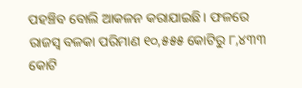ପହଞ୍ଚିବ ବୋଲି ଆକଳନ କରାଯାଇଛି। ଫଳରେ ରାଜସ୍ବ ବଳକା ପରିମାଣ ୧୦,୫୫୫ କୋଟିରୁ ୮,୪୩୩ କୋଟି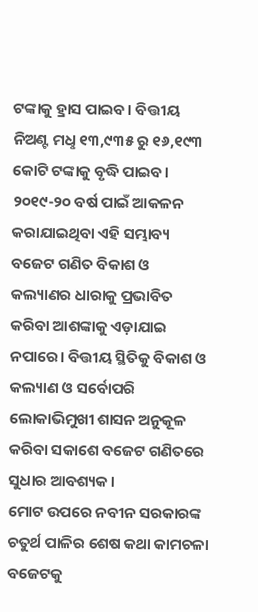ଟଙ୍କାକୁ ହ୍ରାସ ପାଇବ। ବିତ୍ତୀୟ ନିଅଣ୍ଟ ମଧୢ ୧୩,୯୩୫ ରୁ ୧୬,୧୯୩ କୋଟି ଟଙ୍କାକୁ ବୃଦ୍ଧି ପାଇବ। ୨୦୧୯-୨୦ ବର୍ଷ ପାଇଁ ଆକଳନ କରାଯାଇଥିବା ଏହି ସମ୍ଭାବ୍ୟ ବଜେଟ ଗଣିତ ବିକାଶ ଓ କଲ୍ୟାଣର ଧାରାକୁ ପ୍ରଭାବିତ କରିବା ଆଶଙ୍କାକୁ ଏଡ଼ାଯାଇ ନପାରେ। ବିତ୍ତୀୟ ସ୍ଥିତିକୁ ବିକାଶ ଓ କଲ୍ୟାଣ ଓ ସର୍ବୋପରି ଲୋକାଭିମୁଖୀ ଶାସନ ଅନୁକୂଳ କରିବା ସକାଶେ ବଜେଟ ଗଣିତରେ ସୁଧାର ଆବଶ୍ୟକ।
ମୋଟ ଉପରେ ନବୀନ ସରକାରଙ୍କ ଚତୁର୍ଥ ପାଳିର ଶେଷ କଥା କାମଚଳା ବଜେଟକୁ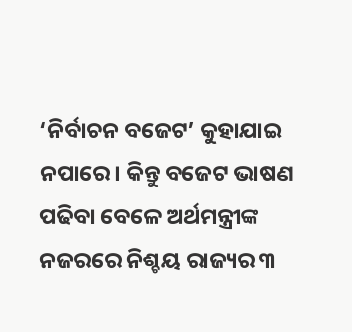‘ନିର୍ବାଚନ ବଜେଟ’ କୁହାଯାଇ ନପାରେ। କିନ୍ତୁ ବଜେଟ ଭାଷଣ ପଢିବା ବେଳେ ଅର୍ଥମନ୍ତ୍ରୀଙ୍କ ନଜରରେ ନିଶ୍ଚୟ ରାଜ୍ୟର ୩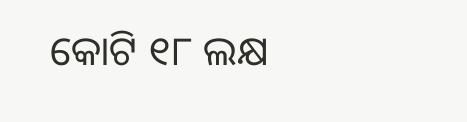କୋଟି ୧୮ ଲକ୍ଷ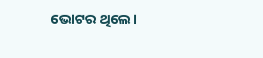ଭୋଟର ଥିଲେ।